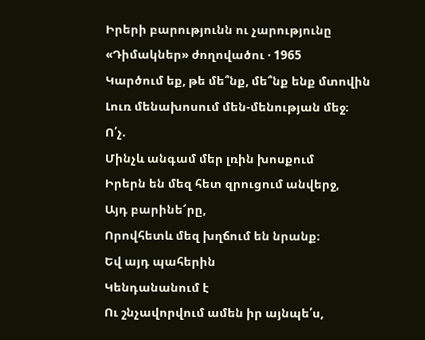Իրերի բարությունն ու չարությունը
«Դիմակներ» ժողովածու · 1965
Կարծում եք, թե մե՞նք, մե՞նք ենք մտովին
Լուռ մենախոսում մեն-մենության մեջ։
Ո՛չ.
Մինչև անգամ մեր լռին խոսքում
Իրերն են մեզ հետ զրուցում անվերջ,
Այդ բարինե՜րը,
Որովհետև մեզ խղճում են նրանք։
Եվ այդ պահերին
Կենդանանում է
Ու շնչավորվում ամեն իր այնպե՛ս,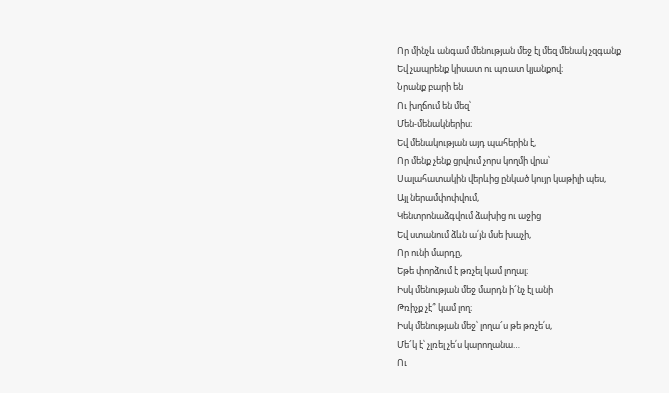Որ մինչև անգամ մենության մեջ էլ մեզ մենակ չզգանք
Եվ չապրենք կիսատ ու պռատ կյանքով։
Նրանք բարի են
Ու խղճում են մեզ՝
Մեն-մենակներիս։
Եվ մենակության այդ պահերին է,
Որ մենք չենք ցրվում չորս կողմի վրա՝
Սալահատակին վերևից ընկած կույր կաթիլի պես,
Այլ ներամփոփվում,
Կենտրոնաձգվում ձախից ու աջից
Եվ ստանում ձևն ա՛յն մսե խաչի,
Որ ունի մարդը,
Եթե փորձում է թռչել կամ լողալ։
Իսկ մենության մեջ մարդն ի՜նչ էլ անի
Թռիչք չէ՞ կամ լող։
Իսկ մենության մեջ՝ լողա՜ս թե թռչե՛ս,
Մե՜կ է՝ չլռել չե՛ս կարողանա…
Ու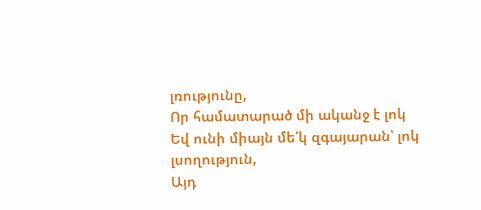լռությունը,
Որ համատարած մի ականջ է լոկ
Եվ ունի միայն մե՛կ զգայարան՝ լոկ լսողություն,
Այդ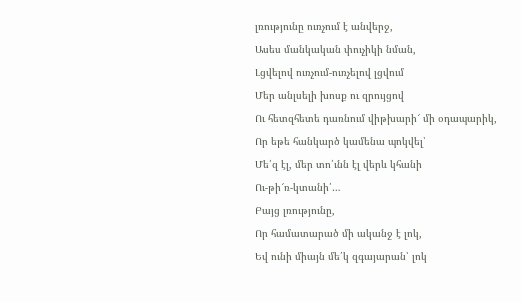լռությունը ուռչում է անվերջ,
Ասես մանկական փուչիկի նման,
Լցվելով ուռչում-ուռչելով լցվում
Մեր անլսելի խոսք ու զրույցով
Ու հետզհետե դառնում վիթխարի՜ մի օդապարիկ,
Որ եթե հանկարծ կամենա պոկվել՝
Մե՛զ էլ, մեր տո՛ւնն էլ վերև կհանի
Ու-թի՜ռ-կտանի՛…
Բայց լռությունը,
Որ համատարած մի ականջ է լոկ,
Եվ ունի միայն մե՛կ զգայարան՝ լոկ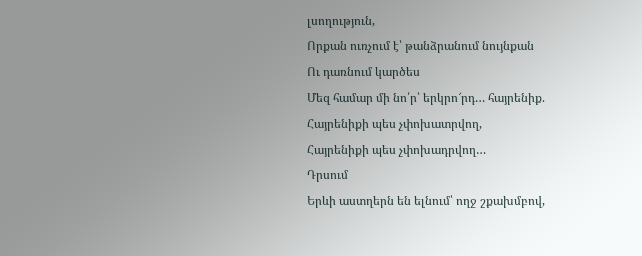լսողություն,
Որքան ուռչում է՝ թանձրանում նույնքան
Ու դառնում կարծես
Մեզ համար մի նո՛ր՝ երկրո՜րդ… հայրենիք.
Հայրենիքի պես չփոխատրվող,
Հայրենիքի պես չփոխադրվող…
Դրսում
Երևի աստղերն են ելնում՝ ողջ շքախմբով,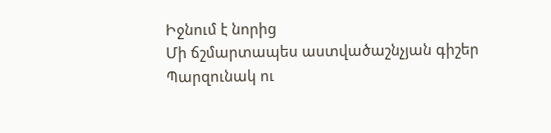Իջնում է նորից
Մի ճշմարտապես աստվածաշնչյան գիշեր
Պարզունակ ու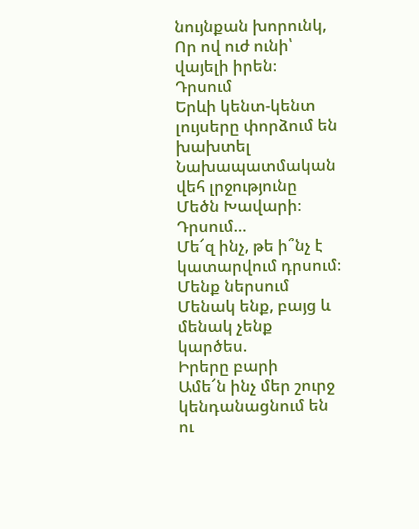նույնքան խորունկ,
Որ ով ուժ ունի՝ վայելի իրեն։
Դրսում
Երևի կենտ-կենտ լույսերը փորձում են խախտել
Նախապատմական վեհ լրջությունը Մեծն Խավարի։
Դրսում…
Մե՜զ ինչ, թե ի՞նչ է կատարվում դրսում։
Մենք ներսում
Մենակ ենք, բայց և մենակ չենք կարծես.
Իրերը բարի
Ամե՜ն ինչ մեր շուրջ կենդանացնում են ու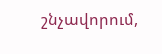շնչավորում,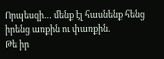Որպեսզի… մենք էլ հասնենք հենց իրենց առքին ու փառքին.
Թե իր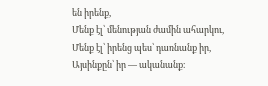են իրենք,
Մենք էլ՝ մենության ժամին ահարկու,
Մենք էլ՝ իրենց պես՝ դառնանք իր,
Այսինքըն՝ իր — ականանք։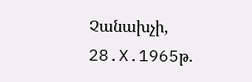Չանախչի, 28.X.1965թ.